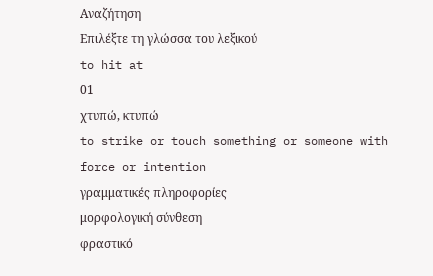Αναζήτηση
Επιλέξτε τη γλώσσα του λεξικού
to hit at
01
χτυπώ, κτυπώ
to strike or touch something or someone with force or intention
γραμματικές πληροφορίες
μορφολογική σύνθεση
φραστικό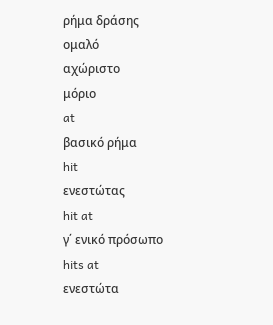ρήμα δράσης
ομαλό
αχώριστο
μόριο
at
βασικό ρήμα
hit
ενεστώτας
hit at
γ΄ ενικό πρόσωπο
hits at
ενεστώτα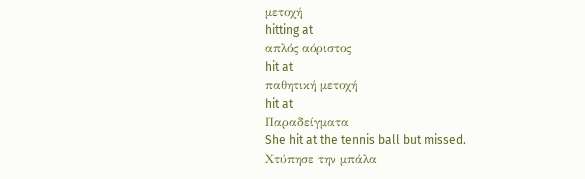μετοχή
hitting at
απλός αόριστος
hit at
παθητική μετοχή
hit at
Παραδείγματα
She hit at the tennis ball but missed.
Χτύπησε την μπάλα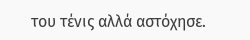του τένις αλλά αστόχησε.